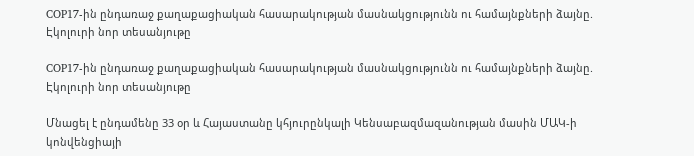COP17-ին ընդառաջ քաղաքացիական հասարակության մասնակցությունն ու համայնքների ձայնը. Էկոլուրի նոր տեսանյութը

COP17-ին ընդառաջ քաղաքացիական հասարակության մասնակցությունն ու համայնքների ձայնը. Էկոլուրի նոր տեսանյութը

Մնացել է ընդամենը 33 օր և Հայաստանը կհյուրընկալի Կենսաբազմազանության մասին ՄԱԿ-ի կոնվենցիայի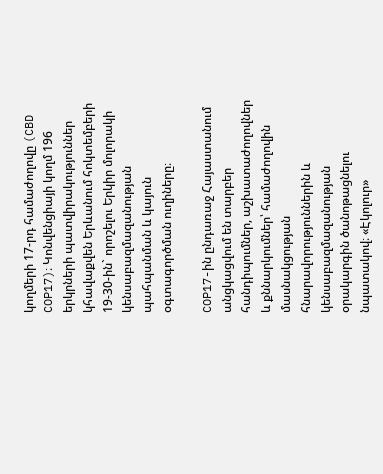կողմերի 17-րդ համաժողովը (CBD COP17)։ Կոնվենցիայի կողմ 196 երկրների պատվիրակություններ կհավաքվեն Երևանում հոկտեմբերի 19-30-ին` որոշելու Երկիր մոլորակի կենսաբազմազանության պահպանման և կայուն օգտագործման ուղիները։

COP17-ին ընդառաջ Հայաստանում անցկացվում են տարբեր հանդիպումներ, աշխատաժողովներ և քննարկումներ՝ համաժողովին մասնակցության հնարավորություններին և կենսաբազմազանության օրակարգին ծանոթացնելու նպատակով։ «Էկոլուր»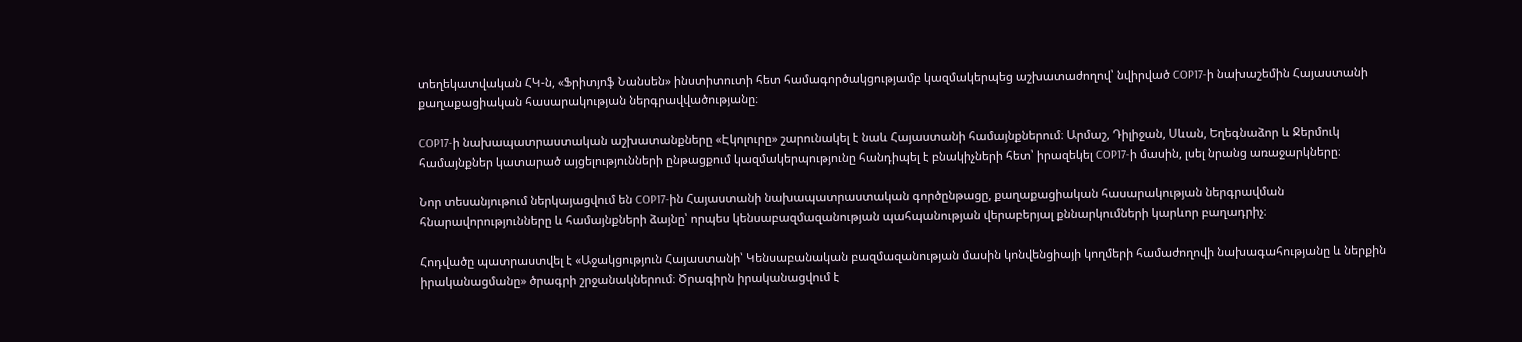տեղեկատվական ՀԿ-ն, «Ֆրիտյոֆ Նանսեն» ինստիտուտի հետ համագործակցությամբ կազմակերպեց աշխատաժողով՝ նվիրված COP17-ի նախաշեմին Հայաստանի քաղաքացիական հասարակության ներգրավվածությանը։

COP17-ի նախապատրաստական աշխատանքները «Էկոլուրը» շարունակել է նաև Հայաստանի համայնքներում։ Արմաշ, Դիլիջան, Սևան, Եղեգնաձոր և Ջերմուկ համայնքներ կատարած այցելությունների ընթացքում կազմակերպությունը հանդիպել է բնակիչների հետ՝ իրազեկել COP17-ի մասին, լսել նրանց առաջարկները։

Նոր տեսանյութում ներկայացվում են COP17-ին Հայաստանի նախապատրաստական գործընթացը, քաղաքացիական հասարակության ներգրավման հնարավորությունները և համայնքների ձայնը՝ որպես կենսաբազմազանության պահպանության վերաբերյալ քննարկումների կարևոր բաղադրիչ։

Հոդվածը պատրաստվել է «Աջակցություն Հայաստանի՝ Կենսաբանական բազմազանության մասին կոնվենցիայի կողմերի համաժողովի նախագահությանը և ներքին իրականացմանը» ծրագրի շրջանակներում։ Ծրագիրն իրականացվում է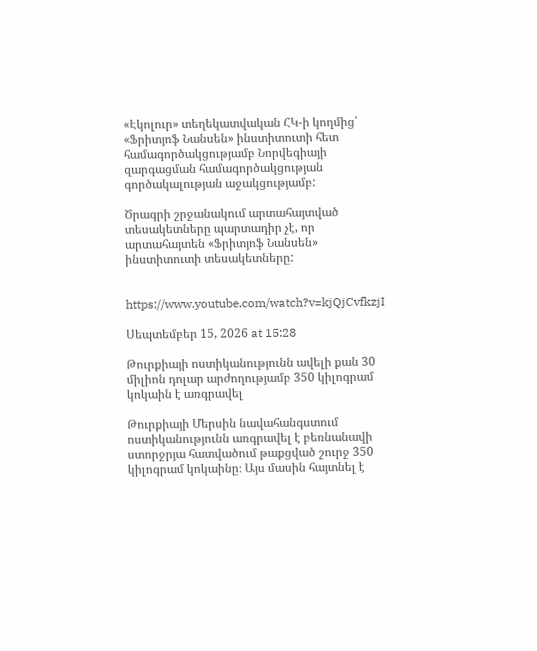«Էկոլուր» տեղեկատվական ՀԿ-ի կողմից՝ «Ֆրիտյոֆ Նանսեն» ինստիտուտի հետ համագործակցությամբ Նորվեգիայի զարգացման համագործակցության գործակալության աջակցությամբ:

Ծրագրի շրջանակում արտահայտված տեսակետները պարտադիր չէ, որ արտահայտեն «Ֆրիտյոֆ Նանսեն» ինստիտուտի տեսակետները:


https://www.youtube.com/watch?v=kjQjCvfkzjI

Սեպտեմբեր 15, 2026 at 15:28

Թուրքիայի ոստիկանությունն ավելի քան 30 միլիոն դոլար արժողությամբ 350 կիլոգրամ կոկաին է առգրավել

Թուրքիայի Մերսին նավահանգստում ոստիկանությունն առգրավել է բեռնանավի ստորջրյա հատվածում թաքցված շուրջ 350 կիլոգրամ կոկաինը։ Այս մասին հայտնել է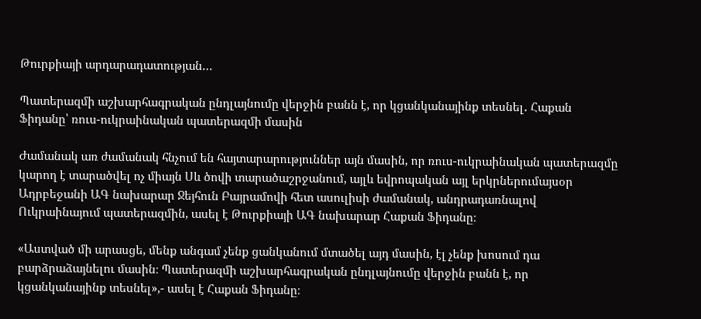Թուրքիայի արդարադատության…

Պատերազմի աշխարհագրական ընդլայնումը վերջին բանն է, որ կցանկանայինք տեսնել․ Հաքան Ֆիդանը՝ ռուս-ուկրաինական պատերազմի մասին

Ժամանակ առ ժամանակ հնչում են հայտարարություններ այն մասին, որ ռուս-ուկրաինական պատերազմը կարող է տարածվել ոչ միայն Սև ծովի տարածաշրջանում, այլև եվրոպական այլ երկրներումայսօր Ադրբեջանի ԱԳ նախարար Ջեյհուն Բայրամովի հետ ասուլիսի ժամանակ, անդրադառնալով Ուկրաինայում պատերազմին, ասել է Թուրքիայի ԱԳ նախարար Հաքան Ֆիդանը։

«Աստված մի արասցե, մենք անգամ չենք ցանկանում մտածել այդ մասին, էլ չենք խոսում դա բարձրաձայնելու մասին։ Պատերազմի աշխարհագրական ընդլայնումը վերջին բանն է, որ կցանկանայինք տեսնել»,- ասել է Հաքան Ֆիդանը։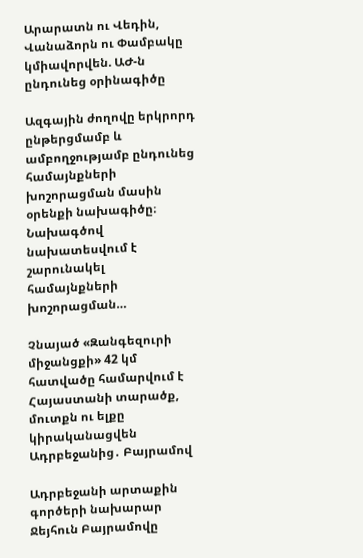Արարատն ու Վեդին, Վանաձորն ու Փամբակը կմիավորվեն. ԱԺ-ն ընդունեց օրինագիծը

Ազգային ժողովը երկրորդ ընթերցմամբ և ամբողջությամբ ընդունեց համայնքների խոշորացման մասին օրենքի նախագիծը։ Նախագծով նախատեսվում է շարունակել համայնքների խոշորացման…

Չնայած «Զանգեզուրի միջանցքի» 42 կմ հատվածը համարվում է Հայաստանի տարածք, մուտքն ու ելքը կիրականացվեն Ադրբեջանից․ Բայրամով

Ադրբեջանի արտաքին գործերի նախարար Ջեյհուն Բայրամովը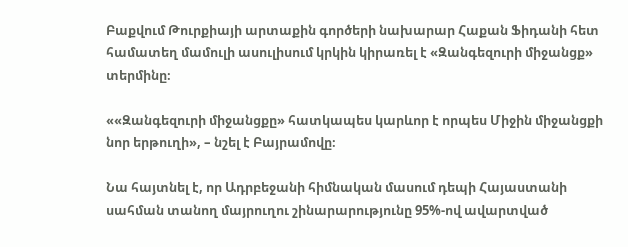Բաքվում Թուրքիայի արտաքին գործերի նախարար Հաքան Ֆիդանի հետ համատեղ մամուլի ասուլիսում կրկին կիրառել է «Զանգեզուրի միջանցք» տերմինը։

««Զանգեզուրի միջանցքը» հատկապես կարևոր է որպես Միջին միջանցքի նոր երթուղի», – նշել է Բայրամովը։

Նա հայտնել է, որ Ադրբեջանի հիմնական մասում դեպի Հայաստանի սահման տանող մայրուղու շինարարությունը 95%-ով ավարտված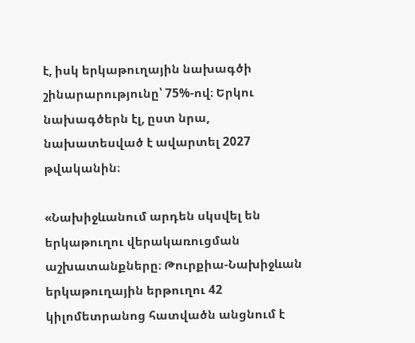է, իսկ երկաթուղային նախագծի շինարարությունը՝ 75%-ով։ Երկու նախագծերն էլ, ըստ նրա, նախատեսված է ավարտել 2027 թվականին։

«Նախիջևանում արդեն սկսվել են երկաթուղու վերակառուցման աշխատանքները։ Թուրքիա-Նախիջևան երկաթուղային երթուղու 42 կիլոմետրանոց հատվածն անցնում է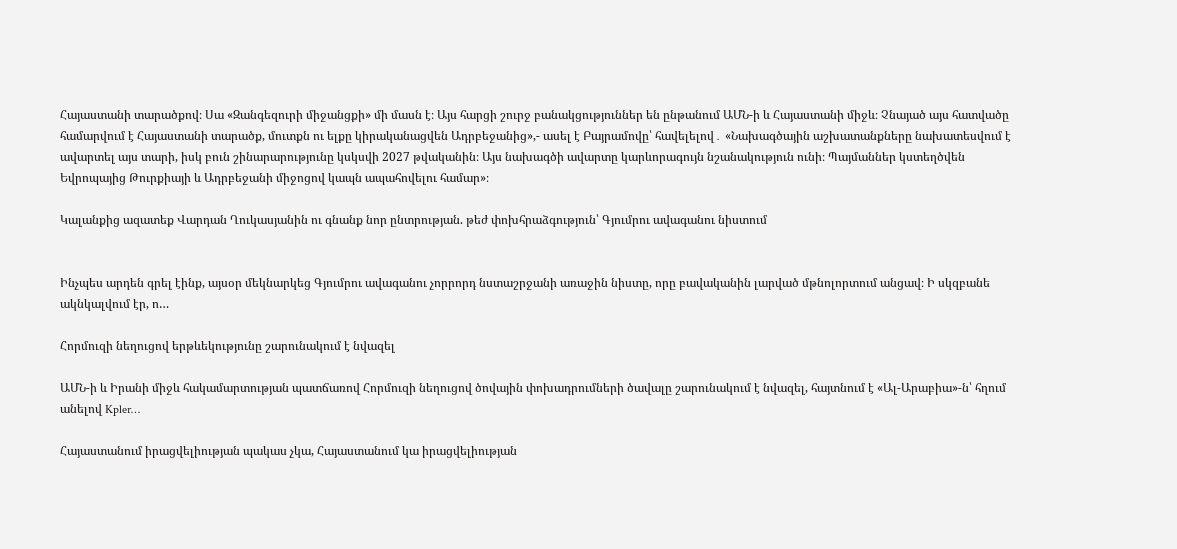Հայաստանի տարածքով։ Սա «Զանգեզուրի միջանցքի» մի մասն է։ Այս հարցի շուրջ բանակցություններ են ընթանում ԱՄՆ-ի և Հայաստանի միջև։ Չնայած այս հատվածը համարվում է Հայաստանի տարածք, մուտքն ու ելքը կիրականացվեն Ադրբեջանից»,- ասել է Բայրամովը՝ հավելելով․ «Նախագծային աշխատանքները նախատեսվում է ավարտել այս տարի, իսկ բուն շինարարությունը կսկսվի 2027 թվականին։ Այս նախագծի ավարտը կարևորագույն նշանակություն ունի։ Պայմաններ կստեղծվեն Եվրոպայից Թուրքիայի և Ադրբեջանի միջոցով կապն ապահովելու համար»։

Կալանքից ազատեք Վարդան Ղուկասյանին ու գնանք նոր ընտրության. թեժ փոխհրաձգություն՝ Գյումրու ավագանու նիստում


Ինչպես արդեն գրել էինք, այսօր մեկնարկեց Գյումրու ավագանու չորրորդ նստաշրջանի առաջին նիստը, որը բավականին լարված մթնոլորտում անցավ։ Ի սկզբանե ակնկալվում էր, ո…

Հորմուզի նեղուցով երթևեկությունը շարունակում է նվազել

ԱՄՆ-ի և Իրանի միջև հակամարտության պատճառով Հորմուզի նեղուցով ծովային փոխադրումների ծավալը շարունակում է նվազել, հայտնում է «Ալ-Արաբիա»-ն՝ հղում անելով Kpler…

Հայաստանում իրացվելիության պակաս չկա, Հայաստանում կա իրացվելիության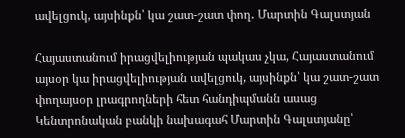ավելցուկ, այսինքն՝ կա շատ-շատ փող․ Մարտին Գալստյան

Հայաստանում իրացվելիության պակաս չկա, Հայաստանում այսօր կա իրացվելիության ավելցուկ, այսինքն՝ կա շատ-շատ փողայսօր լրագրողների հետ հանդիպմանն ասաց Կենտրոնական բանկի նախագահ Մարտին Գալստյանը՝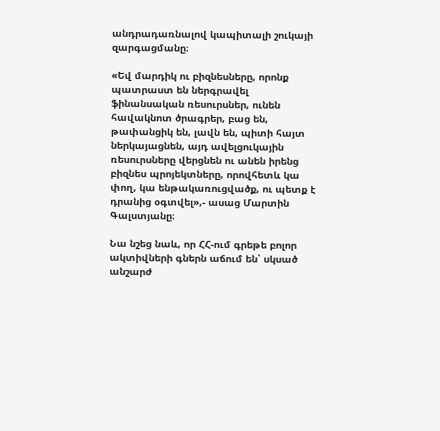անդրադառնալով կապիտալի շուկայի զարգացմանը։

«Եվ մարդիկ ու բիզնեսները, որոնք պատրաստ են ներգրավել ֆինանսական ռեսուրսներ, ունեն հավակնոտ ծրագրեր, բաց են, թափանցիկ են, լավն են, պիտի հայտ ներկայացնեն, այդ ավելցուկային ռեսուրսները վերցնեն ու անեն իրենց բիզնես պրոյեկտները, որովհետև կա փող, կա ենթակառուցվածք, ու պետք է դրանից օգտվել»,- ասաց Մարտին Գալստյանը։

Նա նշեց նաև, որ ՀՀ-ում գրեթե բոլոր ակտիվների գներն աճում են՝ սկսած անշարժ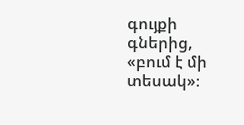գույքի գներից, «բում է մի տեսակ»։